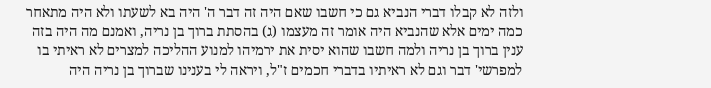ולזה לא קבלו דברי הנביא גם כי חשבו שאם היה זה דבר ה' היה בא לשעתו ולא היה מתאחר כמה ימים אלא שהנביא היה אומר זה מעצמו (ג) בהסתת ברוך בן נריה, ואמנם מה היה בזה ענין ברוך בן נריה ולמה חשבו שהוא יסית את ירמיהו למנוע ההליכה למצרים לא ראיתי בו למפרשי' דבר וגם לא ראיתיו בדברי חכמים ז"ל, ויראה לי בענינו שברוך בן נריה היה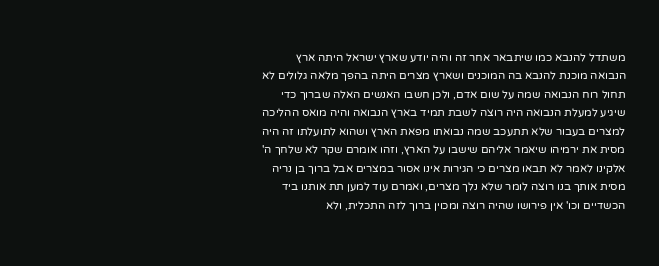משתדל להנבא כמו שיתבאר אחר זה והיה יודע שארץ ישראל היתה ארץ הנבואה מוכנת להנבא בה המוכנים ושארץ מצרים היתה בהפך מלאה גלולים לא תחול רוח הנבואה שמה על שום אדם, ולכן חשבו האנשים האלה שברוך כדי שיגיע למעלת הנבואה היה רוצה לשבת תמיד בארץ הנבואה והיה מואס ההליכה למצרים בעבור שלא תתעכב שמה נבואתו מפאת הארץ ושהוא לתועלתו זה היה מסית את ירמיהו שיאמר אליהם שישבו על הארץ, וזהו אומרם שקר לא שלחך ה' אלקינו לאמר לא תבאו מצרים כי הגירות אינו אסור במצרים אבל ברוך בן נריה מסית אותך בנו רוצה לומר שלא נלך מצרים, ואמרם עוד למען תת אותנו ביד הכשדיים וכו' אין פירושו שהיה רוצה ומכוין ברוך לזה התכלית, ולא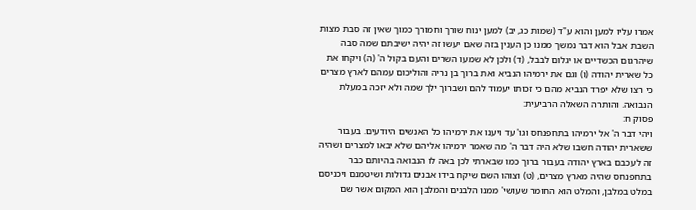אמרו עליו למען והוא ע"ד (שמות כג, יב) למען ינוח שורך וחמורך כמוך שאין זה סבת מצות השבת אבל הוא דבר נמשך ממנו כן הענין בזה שאם יעשו זה יהיה ישיבתם שמה סבה שיהרגום הכשדיים או יגלום לבבל, (ד) ולכן לא שמעו השרים והעם בקול ה' (ה) ויקחו את כל שארית יהודה (ו) וגם את ירמיהו הנביא ואת ברוך בן נריה והוליכום עמהם לארץ מצרים כי רצו שלא יפרד הנביא מהם כי זכותו יעמוד להם ושברוך ילך שמה ולא יזכה במעלת הנבואה. והותרה השאלה הרביעית:
פסוק ח:
ויהי דבר ה' אל ירמיהו בתחפנחס וגו' עד ויענו את ירמיהו כל האנשים היודעים. בעבור ששארית יהודה חשבו שלא היה דבר ה' מה שאמר ירמיהו אליהם שלא יבאו למצרים ושהיה זה לעכבם בארץ יהודה בעבור ברוך כמו שבארתי לכן באה לו הנבואה בהיותם כבר בתחפנחס שהיה מארץ מצרים, (ט) וצוהו השם שיקח בידו אבנים גדולות ושיטמנם ויכניסם במלט במלבן, והמלט הוא החומר שעושי' ממנו הלבנים והמלבן הוא המקום אשר שם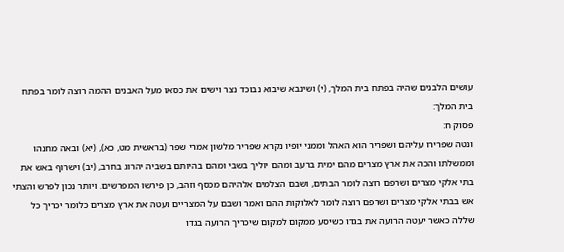עושים הלבנים שהיה בפתח בית המלך, (י) ושינבא שיבוא נבוכד נצר וישים את כסאו מעל האבנים ההמה רוצה לומר בפתח בית המלך:
פסוק ח:
ונטה שפרירו עליהם ושפריר הוא האהל וממני יופיו נקרא שפריר מלשון אמרי שפר (בראשית מט, כא), (יא) ובאה מחנהו וממשלתו והכה את ארץ מצרים מהם ימית ברעב ומהם יוליך בשבי ומהם בהיותם בשביה יהרוג בחרב, (יב) וישרוף באש את בתי אלקי מצרים ושרפם רוצה לומר הבתים, ושבם הצלמים אלהיהם מכסף וזהב, כן פירשו המפרשים. ויותר נכון לפרש והצתי אש בבתי אלקי מצרים ושרפם רוצה לומר לאלוקות ההם ואמר ושבם על המצריים ועטה את ארץ מצרים כלומר יכריך כל שללה כאשר יעטה הרועה את בגדו כשיסע ממקום למקום שיכריך הרועה בגדו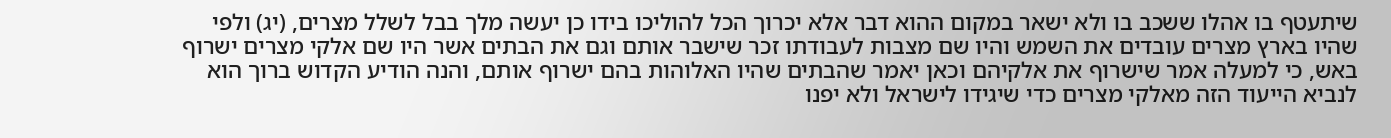שיתעטף בו אהלו ששכב בו ולא ישאר במקום ההוא דבר אלא יכרוך הכל להוליכו בידו כן יעשה מלך בבל לשלל מצרים, (יג) ולפי שהיו בארץ מצרים עובדים את השמש והיו שם מצבות לעבודתו זכר שישבר אותם וגם את הבתים אשר היו שם אלקי מצרים ישרוף באש, כי למעלה אמר שישרוף את אלקיהם וכאן יאמר שהבתים שהיו האלוהות בהם ישרוף אותם, והנה הודיע הקדוש ברוך הוא לנביא הייעוד הזה מאלקי מצרים כדי שיגידו לישראל ולא יפנו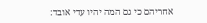אחריהם כי גם המה יהיו עדי אובד: